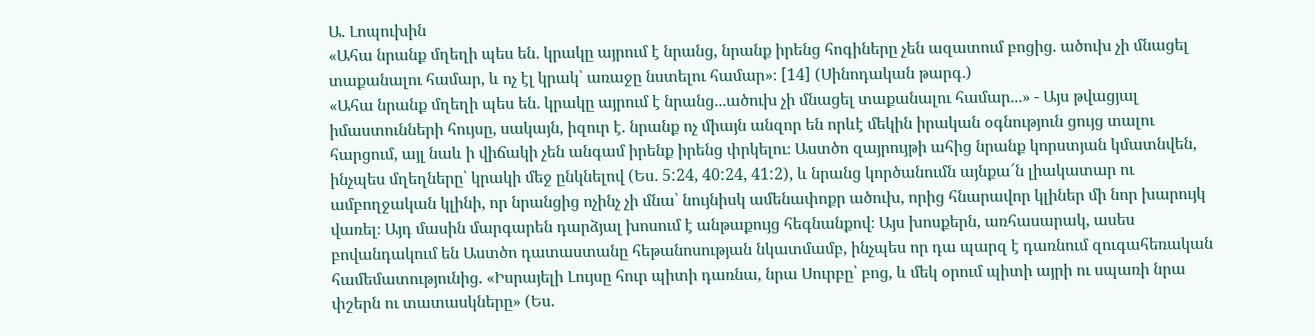Ա. Լոպուխին
«Ահա նրանք մղեղի պես են․ կրակը այրում է նրանց, նրանք իրենց հոգիները չեն ազատում բոցից. ածուխ չի մնացել տաքանալու համար, և ոչ էլ կրակ՝ առաջը նստելու համար»։ [14] (Սինոդական թարգ․)
«Ահա նրանք մղեղի պես են․ կրակը այրում է նրանց․․․ածուխ չի մնացել տաքանալու համար․․․» - Այս թվացյալ իմաստունների հույսը, սակայն, իզուր է. նրանք ոչ միայն անզոր են որևէ մեկին իրական օգնություն ցույց տալու հարցում, այլ նաև ի վիճակի չեն անգամ իրենք իրենց փրկելու։ Աստծո զայրույթի ահից նրանք կորստյան կմատնվեն, ինչպես մղեղները՝ կրակի մեջ ընկնելով (Ես․ 5:24, 40:24, 41:2), և նրանց կործանումն այնքա՜ն լիակատար ու ամբողջական կլինի, որ նրանցից ոչինչ չի մնա՝ նույնիսկ ամենափոքր ածուխ, որից հնարավոր կլիներ մի նոր խարույկ վառել։ Այդ մասին մարգարեն դարձյալ խոսում է անթաքույց հեգնանքով։ Այս խոսքերն, առհասարակ, ասես բովանդակում են Աստծո դատաստանը հեթանոսության նկատմամբ, ինչպես որ դա պարզ է դառնում զուգահեռական համեմատությունից. «Իսրայելի Լույսը հուր պիտի դառնա, նրա Սուրբը՝ բոց, և մեկ օրում պիտի այրի ու սպառի նրա փշերն ու տատասկները» (Ես.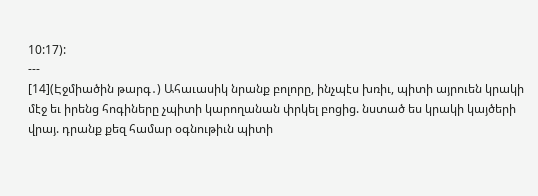10:17):
---
[14](Էջմիածին թարգ․) Ահաւասիկ նրանք բոլորը, ինչպէս խռիւ, պիտի այրուեն կրակի մէջ եւ իրենց հոգիները չպիտի կարողանան փրկել բոցից. նստած ես կրակի կայծերի վրայ. դրանք քեզ համար օգնութիւն պիտի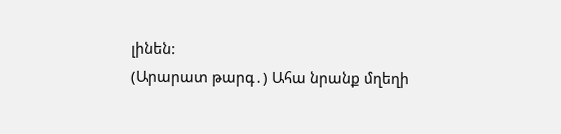լինեն:
(Արարատ թարգ․) Ահա նրանք մղեղի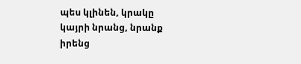պես կլինեն, կրակը կայրի նրանց, նրանք իրենց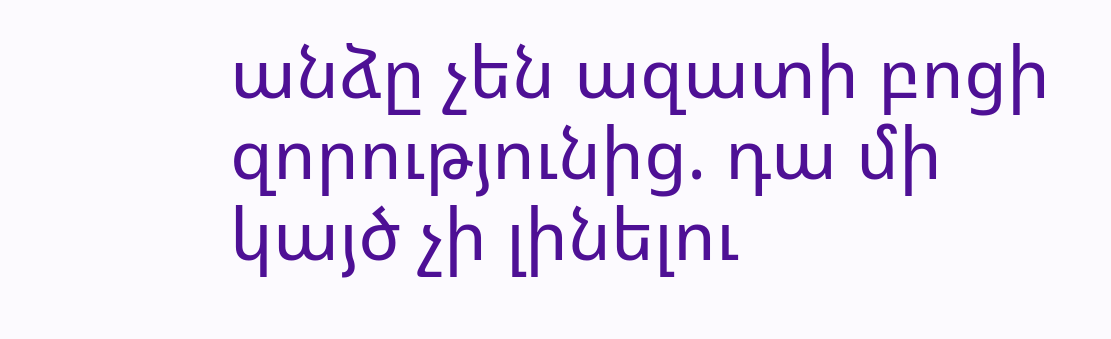անձը չեն ազատի բոցի զորությունից. դա մի կայծ չի լինելու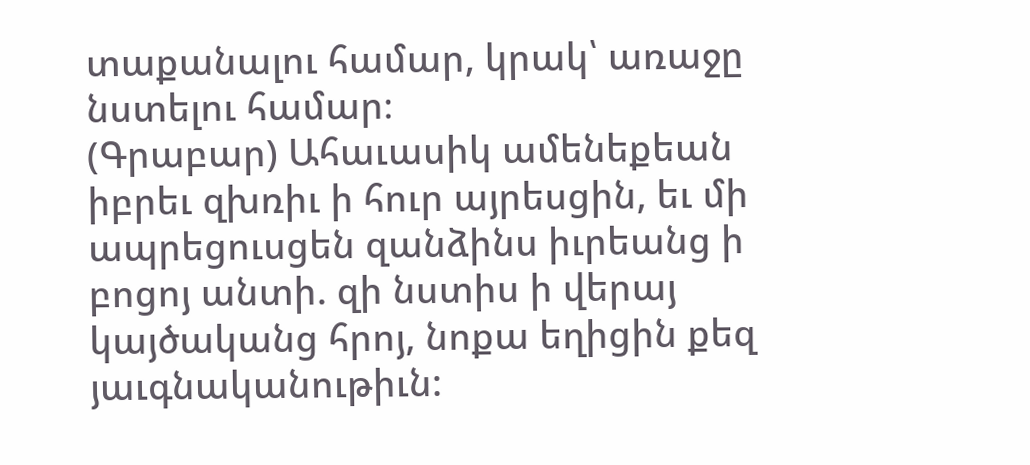տաքանալու համար, կրակ՝ առաջը նստելու համար։
(Գրաբար) Ահաւասիկ ամենեքեան իբրեւ զխռիւ ի հուր այրեսցին, եւ մի ապրեցուսցեն զանձինս իւրեանց ի բոցոյ անտի. զի նստիս ի վերայ կայծականց հրոյ, նոքա եղիցին քեզ յաւգնականութիւն: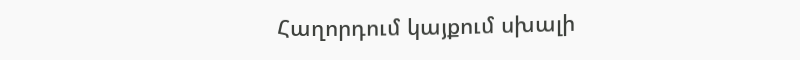Հաղորդում կայքում սխալի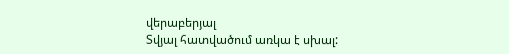վերաբերյալ
Տվյալ հատվածում առկա է սխալ: